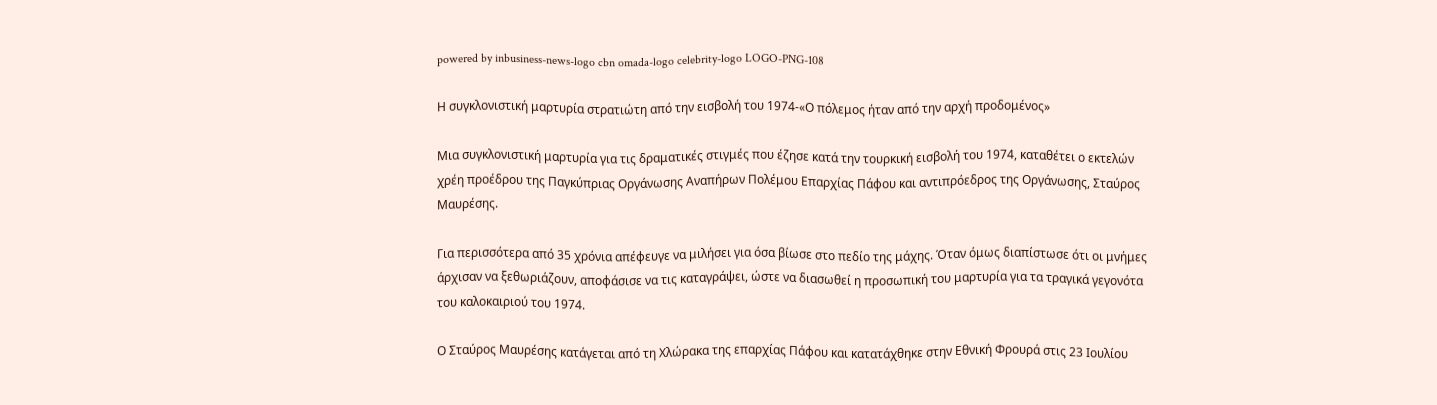powered by inbusiness-news-logo cbn omada-logo celebrity-logo LOGO-PNG-108

Η συγκλονιστική μαρτυρία στρατιώτη από την εισβολή του 1974-«Ο πόλεμος ήταν από την αρχή προδομένος»

Μια συγκλονιστική μαρτυρία για τις δραματικές στιγμές που έζησε κατά την τουρκική εισβολή του 1974, καταθέτει ο εκτελών χρέη προέδρου της Παγκύπριας Οργάνωσης Αναπήρων Πολέμου Επαρχίας Πάφου και αντιπρόεδρος της Οργάνωσης, Σταύρος Μαυρέσης.

Για περισσότερα από 35 χρόνια απέφευγε να μιλήσει για όσα βίωσε στο πεδίο της μάχης. Όταν όμως διαπίστωσε ότι οι μνήμες άρχισαν να ξεθωριάζουν, αποφάσισε να τις καταγράψει, ώστε να διασωθεί η προσωπική του μαρτυρία για τα τραγικά γεγονότα του καλοκαιριού του 1974.

Ο Σταύρος Μαυρέσης κατάγεται από τη Χλώρακα της επαρχίας Πάφου και κατατάχθηκε στην Εθνική Φρουρά στις 23 Ιουλίου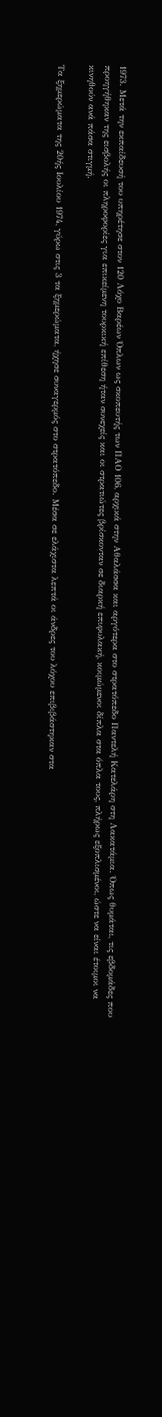1973. Μετά την εκπαίδευσή του υπηρέτησε στον 120 Λόχο Βαρέων Όπλων ως σκοπευτής των ΠΑΟ 106, αρχικά στην Αθαλάσσα και αργότερα στο στρατόπεδο Παντελή Κατελάρη στη Λακατάμια. Όπως θυμάται, τις εβδομάδες που προηγήθηκαν της εισβολής οι πληροφορίες για επικείμενη τουρκική επίθεση ήταν συνεχείς και οι στρατιώτες βρίσκονταν σε διαρκή επιφυλακή, κοιμώμενοι δίπλα στα όπλα τους, πλήρως εξοπλισμένοι, ώστε να είναι έτοιμοι να κινηθούν ανά πάσα στιγμή.

Τα ξημερώματα της 20ής Ιουλίου 1974, γύρω στις 3 τα ξημερώματα, ήχησε συναγερμός στο στρατόπεδο. Μέσα σε ελάχιστα λεπτά οι άνδρες του λόχου επιβιβάστηκαν στα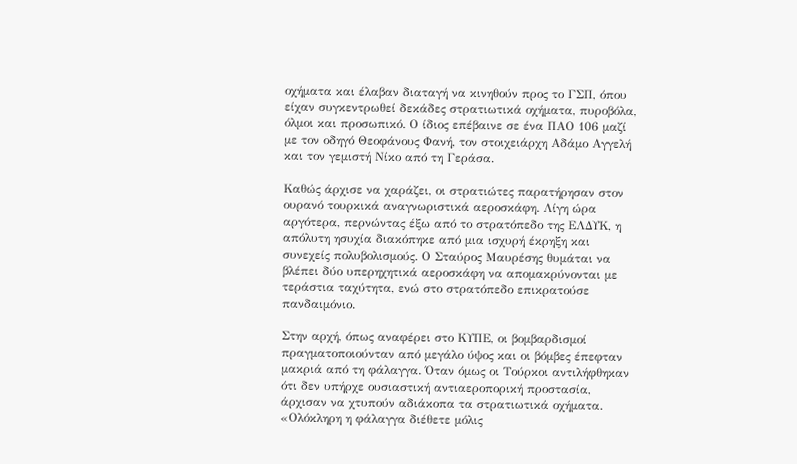οχήματα και έλαβαν διαταγή να κινηθούν προς το ΓΣΠ, όπου είχαν συγκεντρωθεί δεκάδες στρατιωτικά οχήματα, πυροβόλα, όλμοι και προσωπικό. Ο ίδιος επέβαινε σε ένα ΠΑΟ 106 μαζί με τον οδηγό Θεοφάνους Φανή, τον στοιχειάρχη Αδάμο Αγγελή και τον γεμιστή Νίκο από τη Γεράσα.

Καθώς άρχισε να χαράζει, οι στρατιώτες παρατήρησαν στον ουρανό τουρκικά αναγνωριστικά αεροσκάφη. Λίγη ώρα αργότερα, περνώντας έξω από το στρατόπεδο της ΕΛΔΥΚ, η απόλυτη ησυχία διακόπηκε από μια ισχυρή έκρηξη και συνεχείς πολυβολισμούς. Ο Σταύρος Μαυρέσης θυμάται να βλέπει δύο υπερηχητικά αεροσκάφη να απομακρύνονται με τεράστια ταχύτητα, ενώ στο στρατόπεδο επικρατούσε πανδαιμόνιο.

Στην αρχή, όπως αναφέρει στο ΚΥΠΕ, οι βομβαρδισμοί πραγματοποιούνταν από μεγάλο ύψος και οι βόμβες έπεφταν μακριά από τη φάλαγγα. Όταν όμως οι Τούρκοι αντιλήφθηκαν ότι δεν υπήρχε ουσιαστική αντιαεροπορική προστασία, άρχισαν να χτυπούν αδιάκοπα τα στρατιωτικά οχήματα. «Ολόκληρη η φάλαγγα διέθετε μόλις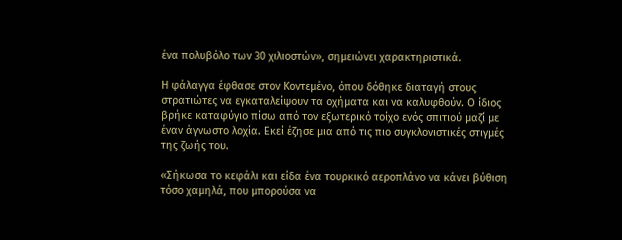ένα πολυβόλο των 30 χιλιοστών», σημειώνει χαρακτηριστικά.

Η φάλαγγα έφθασε στον Κοντεμένο, όπου δόθηκε διαταγή στους στρατιώτες να εγκαταλείψουν τα οχήματα και να καλυφθούν. Ο ίδιος βρήκε καταφύγιο πίσω από τον εξωτερικό τοίχο ενός σπιτιού μαζί με έναν άγνωστο λοχία. Εκεί έζησε μια από τις πιο συγκλονιστικές στιγμές της ζωής του.

«Σήκωσα το κεφάλι και είδα ένα τουρκικό αεροπλάνο να κάνει βύθιση τόσο χαμηλά, που μπορούσα να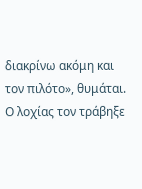διακρίνω ακόμη και τον πιλότο», θυμάται. Ο λοχίας τον τράβηξε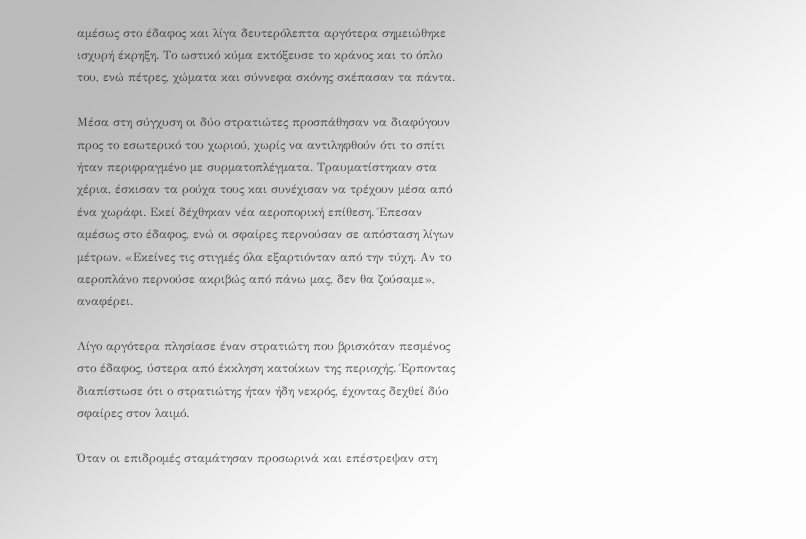αμέσως στο έδαφος και λίγα δευτερόλεπτα αργότερα σημειώθηκε ισχυρή έκρηξη. Το ωστικό κύμα εκτόξευσε το κράνος και το όπλο του, ενώ πέτρες, χώματα και σύννεφα σκόνης σκέπασαν τα πάντα.

Μέσα στη σύγχυση οι δύο στρατιώτες προσπάθησαν να διαφύγουν προς το εσωτερικό του χωριού, χωρίς να αντιληφθούν ότι το σπίτι ήταν περιφραγμένο με συρματοπλέγματα. Τραυματίστηκαν στα χέρια, έσκισαν τα ρούχα τους και συνέχισαν να τρέχουν μέσα από ένα χωράφι. Εκεί δέχθηκαν νέα αεροπορική επίθεση. Έπεσαν αμέσως στο έδαφος, ενώ οι σφαίρες περνούσαν σε απόσταση λίγων μέτρων. «Εκείνες τις στιγμές όλα εξαρτιόνταν από την τύχη. Αν το αεροπλάνο περνούσε ακριβώς από πάνω μας, δεν θα ζούσαμε», αναφέρει.

Λίγο αργότερα πλησίασε έναν στρατιώτη που βρισκόταν πεσμένος στο έδαφος, ύστερα από έκκληση κατοίκων της περιοχής. Έρποντας διαπίστωσε ότι ο στρατιώτης ήταν ήδη νεκρός, έχοντας δεχθεί δύο σφαίρες στον λαιμό.

Όταν οι επιδρομές σταμάτησαν προσωρινά και επέστρεψαν στη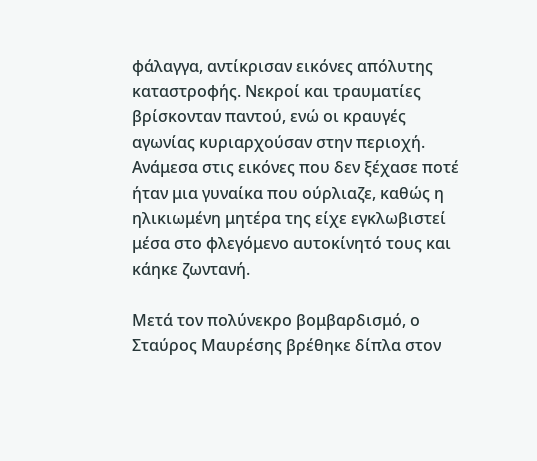φάλαγγα, αντίκρισαν εικόνες απόλυτης καταστροφής. Νεκροί και τραυματίες βρίσκονταν παντού, ενώ οι κραυγές αγωνίας κυριαρχούσαν στην περιοχή. Ανάμεσα στις εικόνες που δεν ξέχασε ποτέ ήταν μια γυναίκα που ούρλιαζε, καθώς η ηλικιωμένη μητέρα της είχε εγκλωβιστεί μέσα στο φλεγόμενο αυτοκίνητό τους και κάηκε ζωντανή.

Μετά τον πολύνεκρο βομβαρδισμό, ο Σταύρος Μαυρέσης βρέθηκε δίπλα στον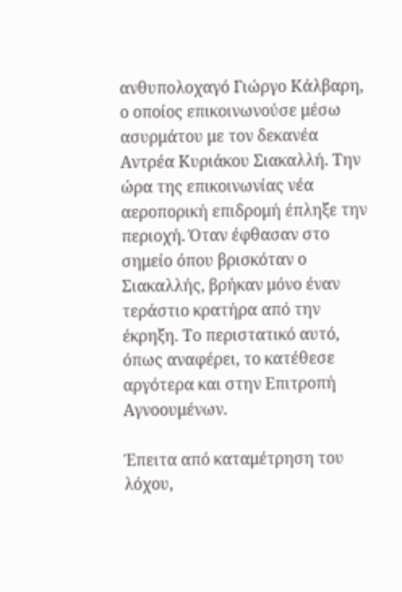ανθυπολοχαγό Γιώργο Κάλβαρη, ο οποίος επικοινωνούσε μέσω ασυρμάτου με τον δεκανέα Αντρέα Κυριάκου Σιακαλλή. Την ώρα της επικοινωνίας νέα αεροπορική επιδρομή έπληξε την περιοχή. Όταν έφθασαν στο σημείο όπου βρισκόταν ο Σιακαλλής, βρήκαν μόνο έναν τεράστιο κρατήρα από την έκρηξη. Το περιστατικό αυτό, όπως αναφέρει, το κατέθεσε αργότερα και στην Επιτροπή Αγνοουμένων.

Έπειτα από καταμέτρηση του λόχου,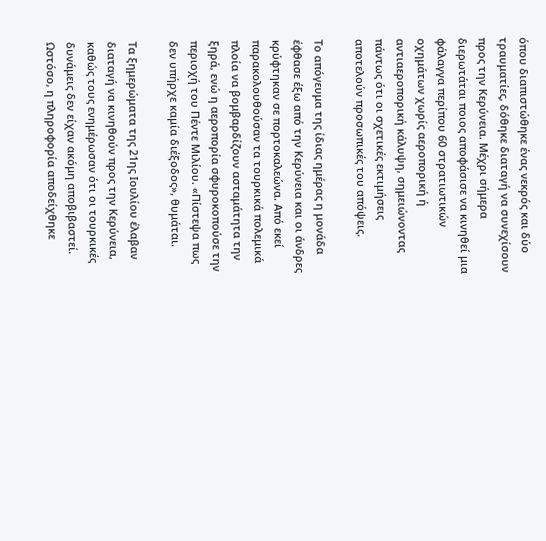όπου διαπιστώθηκε ένας νεκρός και δύο τραυματίες, δόθηκε διαταγή να συνεχίσουν προς την Κερύνεια. Μέχρι σήμερα διερωτάται ποιος αποφάσισε να κινηθεί μια φάλαγγα περίπου 60 στρατιωτικών οχημάτων χωρίς αεροπορική ή αντιαεροπορική κάλυψη, σημειώνοντας πάντως ότι οι σχετικές εκτιμήσεις αποτελούν προσωπικές του απόψεις.

Το απόγευμα της ίδιας ημέρας η μονάδα έφθασε έξω από την Κερύνεια και οι άνδρες κρύφτηκαν σε πορτοκαλεώνα. Από εκεί παρακολουθούσαν τα τουρκικά πολεμικά πλοία να βομβαρδίζουν ασταμάτητα την ξηρά, ενώ η αεροπορία σφυροκοπούσε την περιοχή του Πέντε Μιλίου. «Πίστεψα πως δεν υπήρχε καμία διέξοδος», θυμάται.

Τα ξημερώματα της 21ης Ιουλίου έλαβαν διαταγή να κινηθούν προς την Κερύνεια, καθώς τους ενημέρωσαν ότι οι τουρκικές δυνάμεις δεν είχαν ακόμη αποβιβαστεί. Ωστόσο, η πληροφορία αποδείχθηκε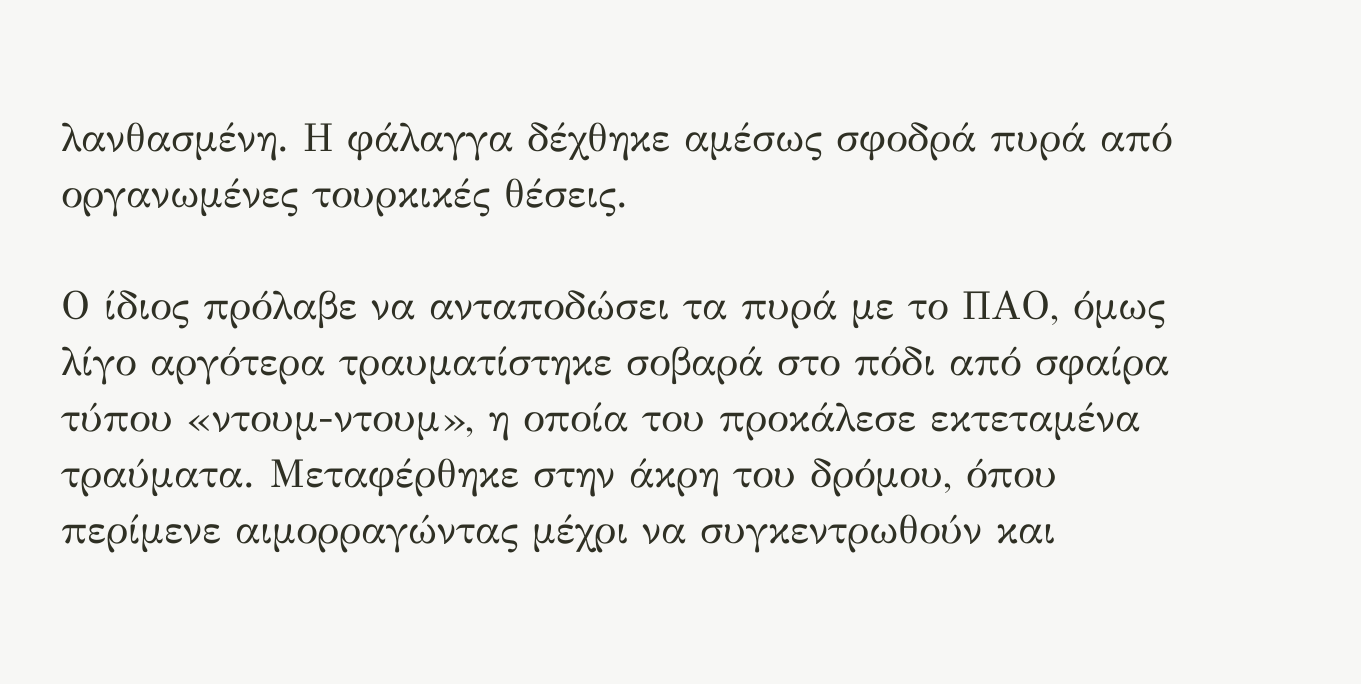λανθασμένη. Η φάλαγγα δέχθηκε αμέσως σφοδρά πυρά από οργανωμένες τουρκικές θέσεις.

Ο ίδιος πρόλαβε να ανταποδώσει τα πυρά με το ΠΑΟ, όμως λίγο αργότερα τραυματίστηκε σοβαρά στο πόδι από σφαίρα τύπου «ντουμ-ντουμ», η οποία του προκάλεσε εκτεταμένα τραύματα. Μεταφέρθηκε στην άκρη του δρόμου, όπου περίμενε αιμορραγώντας μέχρι να συγκεντρωθούν και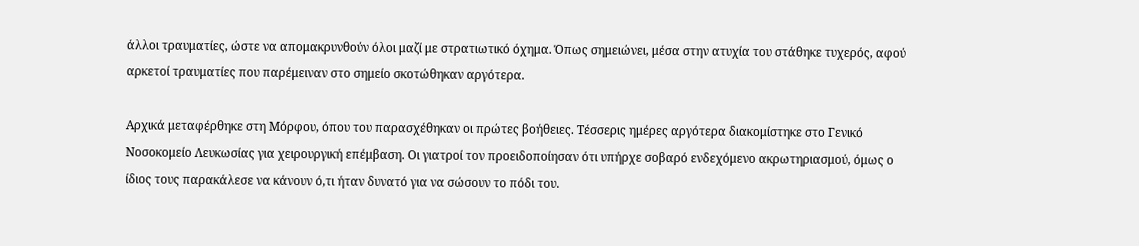άλλοι τραυματίες, ώστε να απομακρυνθούν όλοι μαζί με στρατιωτικό όχημα. Όπως σημειώνει, μέσα στην ατυχία του στάθηκε τυχερός, αφού αρκετοί τραυματίες που παρέμειναν στο σημείο σκοτώθηκαν αργότερα.

Αρχικά μεταφέρθηκε στη Μόρφου, όπου του παρασχέθηκαν οι πρώτες βοήθειες. Τέσσερις ημέρες αργότερα διακομίστηκε στο Γενικό Νοσοκομείο Λευκωσίας για χειρουργική επέμβαση. Οι γιατροί τον προειδοποίησαν ότι υπήρχε σοβαρό ενδεχόμενο ακρωτηριασμού, όμως ο ίδιος τους παρακάλεσε να κάνουν ό,τι ήταν δυνατό για να σώσουν το πόδι του.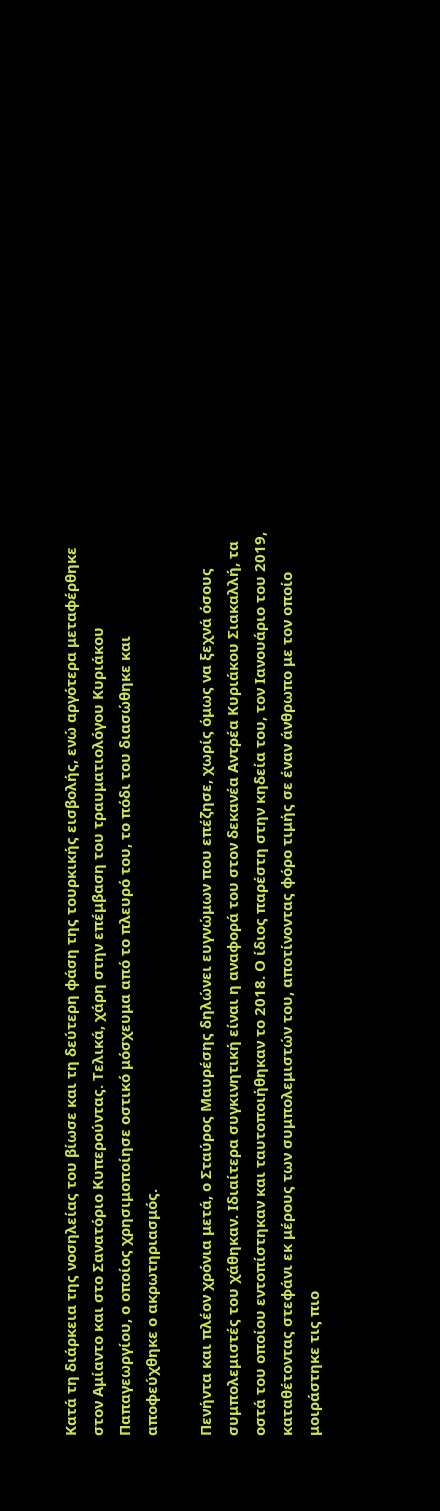Κατά τη διάρκεια της νοσηλείας του βίωσε και τη δεύτερη φάση της τουρκικής εισβολής, ενώ αργότερα μεταφέρθηκε στον Αμίαντο και στο Σανατόριο Κυπερούντας. Τελικά, χάρη στην επέμβαση του τραυματιολόγου Κυριάκου Παπαγεωργίου, ο οποίος χρησιμοποίησε οστικό μόσχευμα από το πλευρό του, το πόδι του διασώθηκε και αποφεύχθηκε ο ακρωτηριασμός.

Πενήντα και πλέον χρόνια μετά, ο Σταύρος Μαυρέσης δηλώνει ευγνώμων που επέζησε, χωρίς όμως να ξεχνά όσους συμπολεμιστές του χάθηκαν. Ιδιαίτερα συγκινητική είναι η αναφορά του στον δεκανέα Αντρέα Κυριάκου Σιακαλλή, τα οστά του οποίου εντοπίστηκαν και ταυτοποιήθηκαν το 2018. Ο ίδιος παρέστη στην κηδεία του, τον Ιανουάριο του 2019, καταθέτοντας στεφάνι εκ μέρους των συμπολεμιστών του, αποτίνοντας φόρο τιμής σε έναν άνθρωπο με τον οποίο μοιράστηκε τις πιο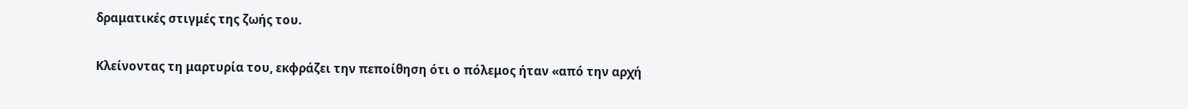δραματικές στιγμές της ζωής του.

Κλείνοντας τη μαρτυρία του, εκφράζει την πεποίθηση ότι ο πόλεμος ήταν «από την αρχή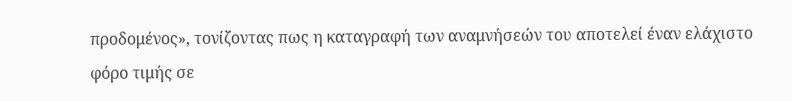προδομένος», τονίζοντας πως η καταγραφή των αναμνήσεών του αποτελεί έναν ελάχιστο φόρο τιμής σε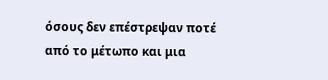όσους δεν επέστρεψαν ποτέ από το μέτωπο και μια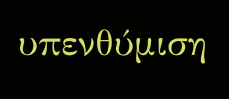υπενθύμιση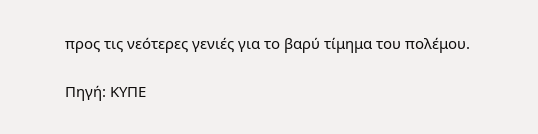προς τις νεότερες γενιές για το βαρύ τίμημα του πολέμου.

Πηγή: ΚΥΠΕ